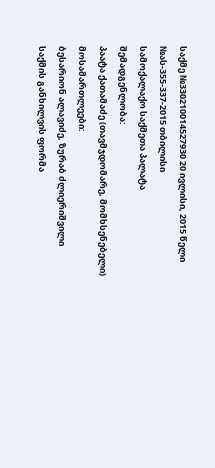საქმე №330210014527930 20 ივლისი, 2015 წელი
№ას-355-337-2015 თბილისი
სამოქალაქო საქმეთა პალატა
შემადგენლობა:
პაატა ქათამაძე (თავმჯდომარე, მომხსენებელი)
მოსამართლეები:
ბესარიონ ალავიძე, ზურაბ ძლიერიშვილი
საქმის განხილვის ფორმა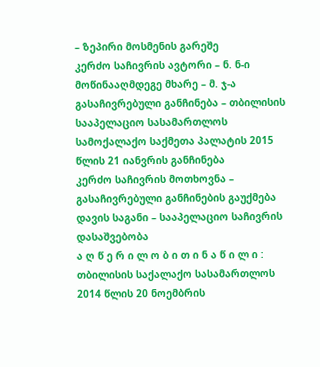– ზეპირი მოსმენის გარეშე
კერძო საჩივრის ავტორი – ნ. ნ-ი
მოწინააღმდეგე მხარე – მ. ჯ-ა
გასაჩივრებული განჩინება – თბილისის სააპელაციო სასამართლოს სამოქალაქო საქმეთა პალატის 2015 წლის 21 იანვრის განჩინება
კერძო საჩივრის მოთხოვნა – გასაჩივრებული განჩინების გაუქმება
დავის საგანი – სააპელაციო საჩივრის დასაშვებობა
ა ღ წ ე რ ი ლ ო ბ ი თ ი ნ ა წ ი ლ ი :
თბილისის საქალაქო სასამართლოს 2014 წლის 20 ნოემბრის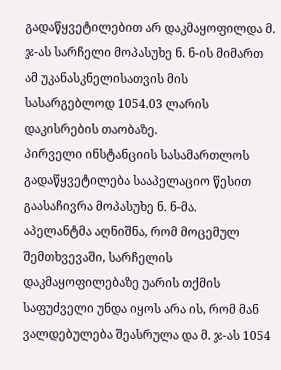გადაწყვეტილებით არ დაკმაყოფილდა მ. ჯ-ას სარჩელი მოპასუხე ნ. ნ-ის მიმართ ამ უკანასკნელისათვის მის სასარგებლოდ 1054.03 ლარის დაკისრების თაობაზე.
პირველი ინსტანციის სასამართლოს გადაწყვეტილება სააპელაციო წესით გაასაჩივრა მოპასუხე ნ. ნ-მა.
აპელანტმა აღნიშნა, რომ მოცემულ შემთხვევაში, სარჩელის დაკმაყოფილებაზე უარის თქმის საფუძველი უნდა იყოს არა ის, რომ მან ვალდებულება შეასრულა და მ. ჯ-ას 1054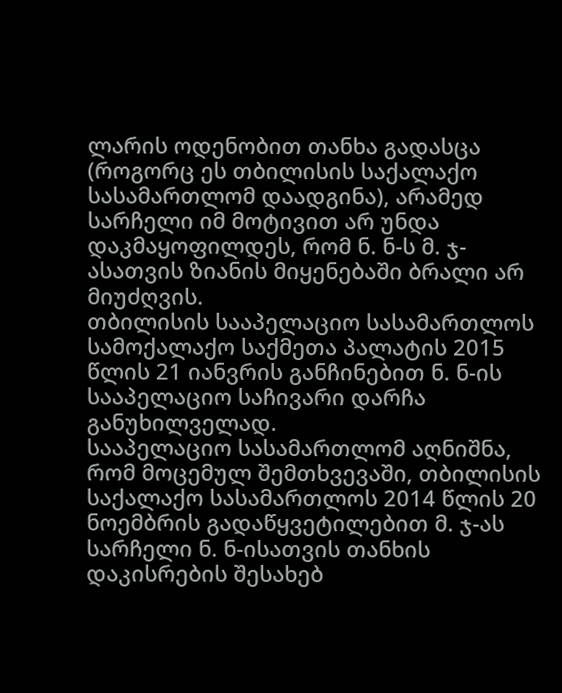ლარის ოდენობით თანხა გადასცა (როგორც ეს თბილისის საქალაქო სასამართლომ დაადგინა), არამედ სარჩელი იმ მოტივით არ უნდა დაკმაყოფილდეს, რომ ნ. ნ-ს მ. ჯ-ასათვის ზიანის მიყენებაში ბრალი არ მიუძღვის.
თბილისის სააპელაციო სასამართლოს სამოქალაქო საქმეთა პალატის 2015 წლის 21 იანვრის განჩინებით ნ. ნ-ის სააპელაციო საჩივარი დარჩა განუხილველად.
სააპელაციო სასამართლომ აღნიშნა, რომ მოცემულ შემთხვევაში, თბილისის საქალაქო სასამართლოს 2014 წლის 20 ნოემბრის გადაწყვეტილებით მ. ჯ-ას სარჩელი ნ. ნ-ისათვის თანხის დაკისრების შესახებ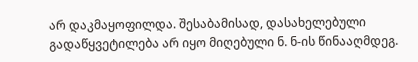არ დაკმაყოფილდა. შესაბამისად, დასახელებული გადაწყვეტილება არ იყო მიღებული ნ. ნ-ის წინააღმდეგ.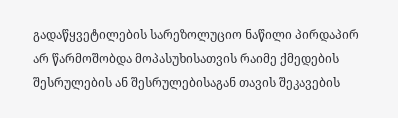გადაწყვეტილების სარეზოლუციო ნაწილი პირდაპირ არ წარმოშობდა მოპასუხისათვის რაიმე ქმედების შესრულების ან შესრულებისაგან თავის შეკავების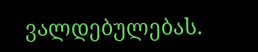ვალდებულებას.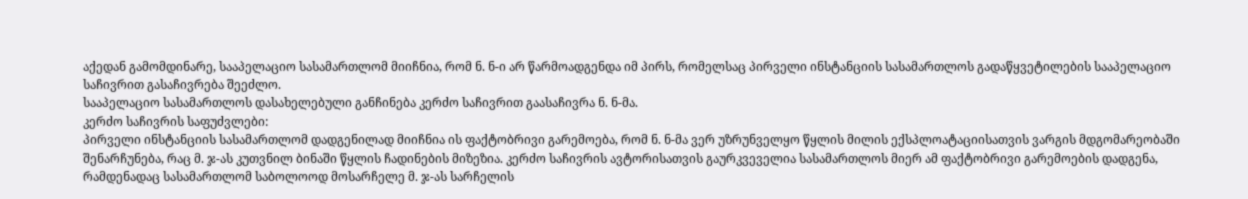აქედან გამომდინარე, სააპელაციო სასამართლომ მიიჩნია, რომ ნ. ნ-ი არ წარმოადგენდა იმ პირს, რომელსაც პირველი ინსტანციის სასამართლოს გადაწყვეტილების სააპელაციო საჩივრით გასაჩივრება შეეძლო.
სააპელაციო სასამართლოს დასახელებული განჩინება კერძო საჩივრით გაასაჩივრა ნ. ნ-მა.
კერძო საჩივრის საფუძვლები:
პირველი ინსტანციის სასამართლომ დადგენილად მიიჩნია ის ფაქტობრივი გარემოება, რომ ნ. ნ-მა ვერ უზრუნველყო წყლის მილის ექსპლოატაციისათვის ვარგის მდგომარეობაში შენარჩუნება, რაც მ. ჯ-ას კუთვნილ ბინაში წყლის ჩადინების მიზეზია. კერძო საჩივრის ავტორისათვის გაურკვეველია სასამართლოს მიერ ამ ფაქტობრივი გარემოების დადგენა, რამდენადაც სასამართლომ საბოლოოდ მოსარჩელე მ. ჯ-ას სარჩელის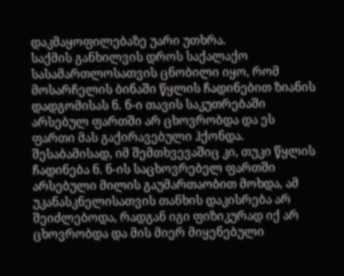დაკმაყოფილებაზე უარი უთხრა.
საქმის განხილვის დროს საქალაქო სასამართლოსათვის ცნობილი იყო, რომ მოსარჩელის ბინაში წყლის ჩადინებით ზიანის დადგომისას ნ. ნ-ი თავის საკუთრებაში არსებულ ფართში არ ცხოვრობდა და ეს ფართი მას გაქირავებული ჰქონდა. შესაბამისად, იმ შემთხვევაშიც კი, თუკი წყლის ჩადინება ნ. ნ-ის საცხოვრებელ ფართში არსებული მილის გაუმართაობით მოხდა, ამ უკანასკნელისათვის თანხის დაკისრება არ შეიძლებოდა, რადგან იგი ფიზიკურად იქ არ ცხოვრობდა და მის მიერ მიყენებული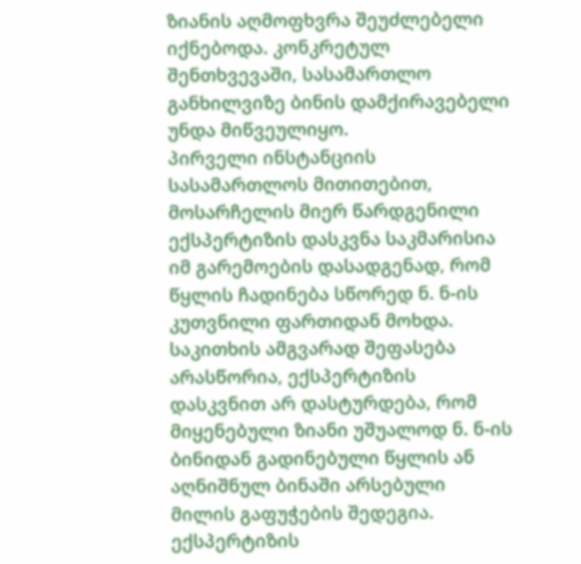ზიანის აღმოფხვრა შეუძლებელი იქნებოდა. კონკრეტულ შენთხვევაში, სასამართლო განხილვიზე ბინის დამქირავებელი უნდა მიწვეულიყო.
პირველი ინსტანციის სასამართლოს მითითებით, მოსარჩელის მიერ წარდგენილი ექსპერტიზის დასკვნა საკმარისია იმ გარემოების დასადგენად, რომ წყლის ჩადინება სწორედ ნ. ნ-ის კუთვნილი ფართიდან მოხდა. საკითხის ამგვარად შეფასება არასწორია, ექსპერტიზის დასკვნით არ დასტურდება, რომ მიყენებული ზიანი უშუალოდ ნ. ნ-ის ბინიდან გადინებული წყლის ან აღნიშნულ ბინაში არსებული მილის გაფუჭების შედეგია. ექსპერტიზის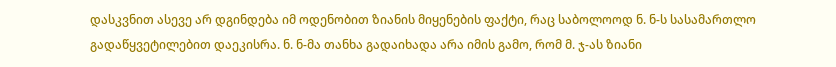დასკვნით ასევე არ დგინდება იმ ოდენობით ზიანის მიყენების ფაქტი, რაც საბოლოოდ ნ. ნ-ს სასამართლო გადაწყვეტილებით დაეკისრა. ნ. ნ-მა თანხა გადაიხადა არა იმის გამო, რომ მ. ჯ-ას ზიანი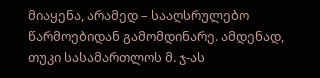მიაყენა, არამედ – სააღსრულებო წარმოებიდან გამომდინარე. ამდენად, თუკი სასამართლოს მ. ჯ-ას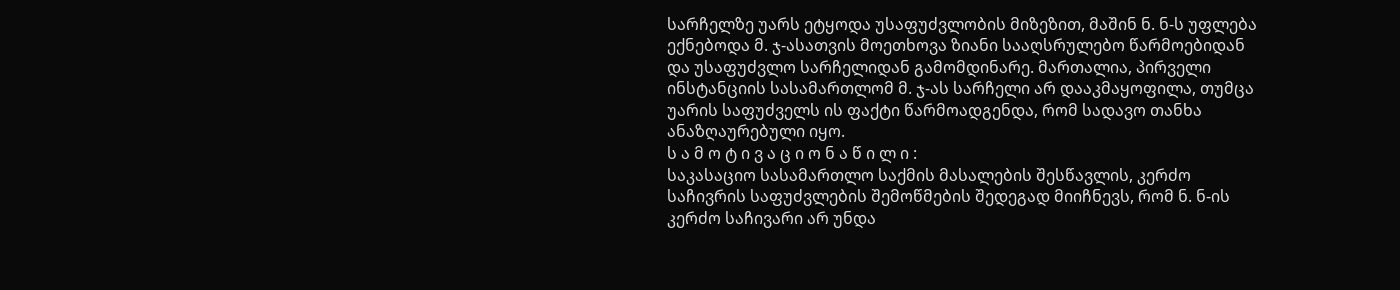სარჩელზე უარს ეტყოდა უსაფუძვლობის მიზეზით, მაშინ ნ. ნ-ს უფლება ექნებოდა მ. ჯ-ასათვის მოეთხოვა ზიანი სააღსრულებო წარმოებიდან და უსაფუძვლო სარჩელიდან გამომდინარე. მართალია, პირველი ინსტანციის სასამართლომ მ. ჯ-ას სარჩელი არ დააკმაყოფილა, თუმცა უარის საფუძველს ის ფაქტი წარმოადგენდა, რომ სადავო თანხა ანაზღაურებული იყო.
ს ა მ ო ტ ი ვ ა ც ი ო ნ ა წ ი ლ ი :
საკასაციო სასამართლო საქმის მასალების შესწავლის, კერძო საჩივრის საფუძვლების შემოწმების შედეგად მიიჩნევს, რომ ნ. ნ-ის კერძო საჩივარი არ უნდა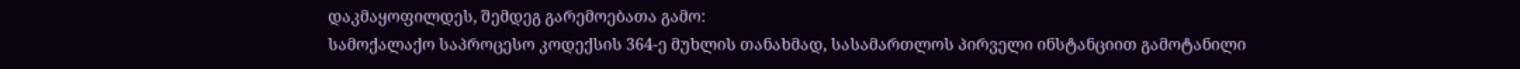დაკმაყოფილდეს, შემდეგ გარემოებათა გამო:
სამოქალაქო საპროცესო კოდექსის 364-ე მუხლის თანახმად, სასამართლოს პირველი ინსტანციით გამოტანილი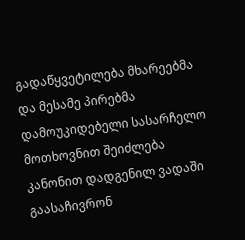გადაწყვეტილება მხარეებმა და მესამე პირებმა დამოუკიდებელი სასარჩელო მოთხოვნით შეიძლება კანონით დადგენილ ვადაში გაასაჩივრონ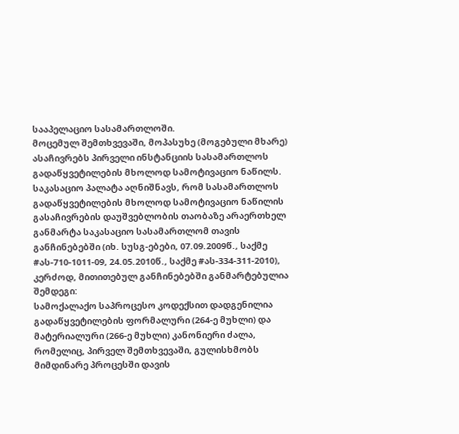სააპელაციო სასამართლოში.
მოცემულ შემთხვევაში, მოპასუხე (მოგებული მხარე) ასაჩივრებს პირველი ინსტანციის სასამართლოს გადაწყვეტილების მხოლოდ სამოტივაციო ნაწილს.
საკასაციო პალატა აღნიშნავს, რომ სასამართლოს გადაწყვეტილების მხოლოდ სამოტივაციო ნაწილის გასაჩივრების დაუშვებლობის თაობაზე არაერთხელ განმარტა საკასაციო სასამართლომ თავის განჩინებებში (იხ. სუსგ-ებები, 07.09.2009წ., საქმე #ას-710-1011-09, 24.05.2010წ., საქმე #ას-334-311-2010), კერძოდ, მითითებულ განჩინებებში განმარტებულია შემდეგი:
სამოქალაქო საპროცესო კოდექსით დადგენილია გადაწყვეტილების ფორმალური (264-ე მუხლი) და მატერიალური (266-ე მუხლი) კანონიერი ძალა, რომელიც, პირველ შემთხვევაში, გულისხმობს მიმდინარე პროცესში დავის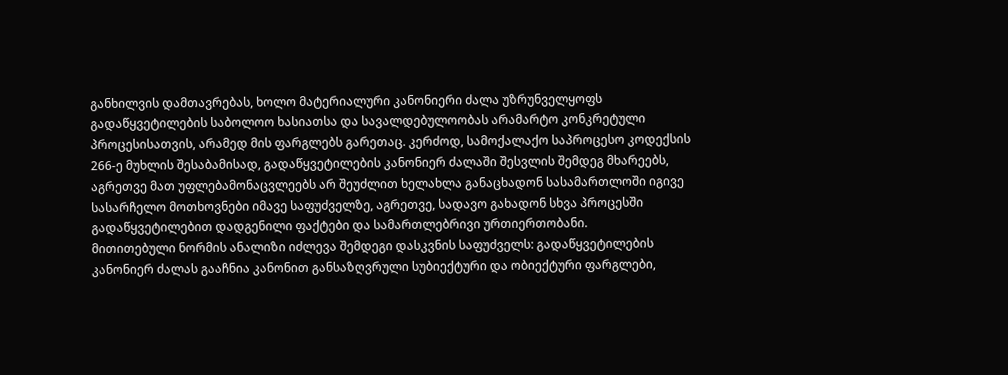განხილვის დამთავრებას, ხოლო მატერიალური კანონიერი ძალა უზრუნველყოფს გადაწყვეტილების საბოლოო ხასიათსა და სავალდებულოობას არამარტო კონკრეტული პროცესისათვის, არამედ მის ფარგლებს გარეთაც. კერძოდ, სამოქალაქო საპროცესო კოდექსის 266-ე მუხლის შესაბამისად, გადაწყვეტილების კანონიერ ძალაში შესვლის შემდეგ მხარეებს, აგრეთვე მათ უფლებამონაცვლეებს არ შეუძლით ხელახლა განაცხადონ სასამართლოში იგივე სასარჩელო მოთხოვნები იმავე საფუძველზე, აგრეთვე, სადავო გახადონ სხვა პროცესში გადაწყვეტილებით დადგენილი ფაქტები და სამართლებრივი ურთიერთობანი.
მითითებული ნორმის ანალიზი იძლევა შემდეგი დასკვნის საფუძველს: გადაწყვეტილების კანონიერ ძალას გააჩნია კანონით განსაზღვრული სუბიექტური და ობიექტური ფარგლები,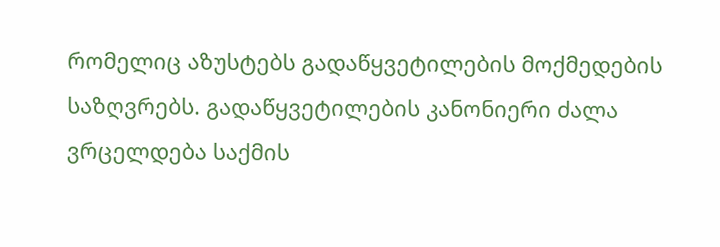რომელიც აზუსტებს გადაწყვეტილების მოქმედების საზღვრებს. გადაწყვეტილების კანონიერი ძალა ვრცელდება საქმის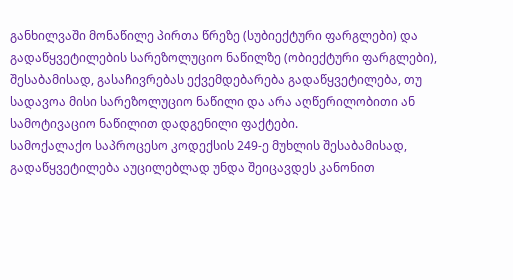განხილვაში მონაწილე პირთა წრეზე (სუბიექტური ფარგლები) და გადაწყვეტილების სარეზოლუციო ნაწილზე (ობიექტური ფარგლები), შესაბამისად, გასაჩივრებას ექვემდებარება გადაწყვეტილება, თუ სადავოა მისი სარეზოლუციო ნაწილი და არა აღწერილობითი ან სამოტივაციო ნაწილით დადგენილი ფაქტები.
სამოქალაქო საპროცესო კოდექსის 249-ე მუხლის შესაბამისად, გადაწყვეტილება აუცილებლად უნდა შეიცავდეს კანონით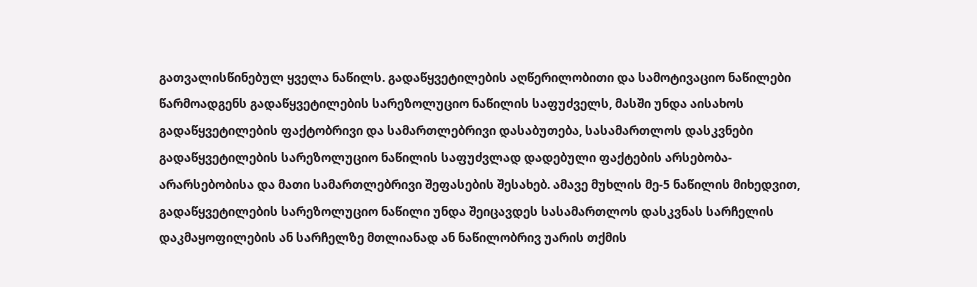გათვალისწინებულ ყველა ნაწილს. გადაწყვეტილების აღწერილობითი და სამოტივაციო ნაწილები წარმოადგენს გადაწყვეტილების სარეზოლუციო ნაწილის საფუძველს, მასში უნდა აისახოს გადაწყვეტილების ფაქტობრივი და სამართლებრივი დასაბუთება, სასამართლოს დასკვნები გადაწყვეტილების სარეზოლუციო ნაწილის საფუძვლად დადებული ფაქტების არსებობა-არარსებობისა და მათი სამართლებრივი შეფასების შესახებ. ამავე მუხლის მე-5 ნაწილის მიხედვით, გადაწყვეტილების სარეზოლუციო ნაწილი უნდა შეიცავდეს სასამართლოს დასკვნას სარჩელის დაკმაყოფილების ან სარჩელზე მთლიანად ან ნაწილობრივ უარის თქმის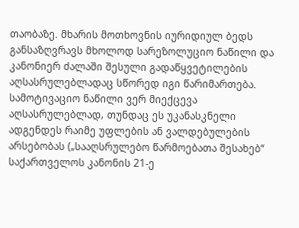თაობაზე. მხარის მოთხოვნის იურიდიულ ბედს განსაზღვრავს მხოლოდ სარეზოლუციო ნაწილი და კანონიერ ძალაში შესული გადაწყვეტილების აღსასრულებლადაც სწორედ იგი წარიმართება. სამოტივაციო ნაწილი ვერ მიექცევა აღსასრულებლად, თუნდაც ეს უკანასკნელი ადგენდეს რაიმე უფლების ან ვალდებულების არსებობას („სააღსრულებო წარმოებათა შესახებ“ საქართველოს კანონის 21-ე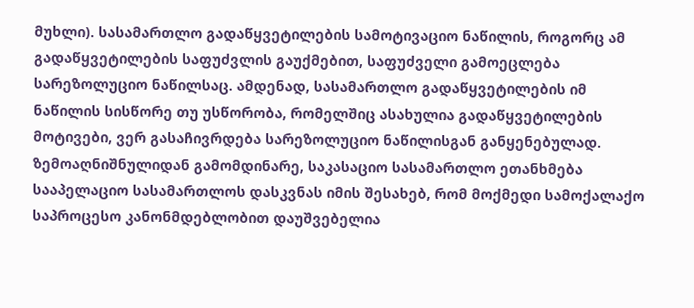მუხლი). სასამართლო გადაწყვეტილების სამოტივაციო ნაწილის, როგორც ამ გადაწყვეტილების საფუძვლის გაუქმებით, საფუძველი გამოეცლება სარეზოლუციო ნაწილსაც. ამდენად, სასამართლო გადაწყვეტილების იმ ნაწილის სისწორე თუ უსწორობა, რომელშიც ასახულია გადაწყვეტილების მოტივები, ვერ გასაჩივრდება სარეზოლუციო ნაწილისგან განყენებულად.
ზემოაღნიშნულიდან გამომდინარე, საკასაციო სასამართლო ეთანხმება სააპელაციო სასამართლოს დასკვნას იმის შესახებ, რომ მოქმედი სამოქალაქო საპროცესო კანონმდებლობით დაუშვებელია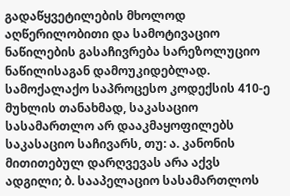გადაწყვეტილების მხოლოდ აღწერილობითი და სამოტივაციო ნაწილების გასაჩივრება სარეზოლუციო ნაწილისაგან დამოუკიდებლად.
სამოქალაქო საპროცესო კოდექსის 410-ე მუხლის თანახმად, საკასაციო სასამართლო არ დააკმაყოფილებს საკასაციო საჩივარს, თუ: ა. კანონის მითითებულ დარღვევას არა აქვს ადგილი; ბ. სააპელაციო სასამართლოს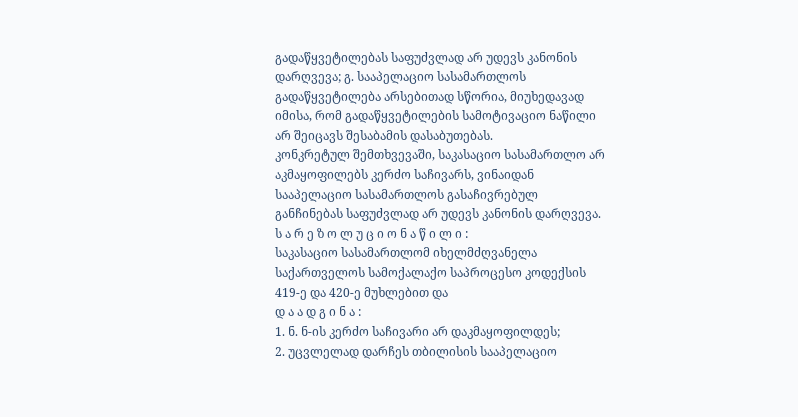გადაწყვეტილებას საფუძვლად არ უდევს კანონის დარღვევა; გ. სააპელაციო სასამართლოს გადაწყვეტილება არსებითად სწორია, მიუხედავად იმისა, რომ გადაწყვეტილების სამოტივაციო ნაწილი არ შეიცავს შესაბამის დასაბუთებას.
კონკრეტულ შემთხვევაში, საკასაციო სასამართლო არ აკმაყოფილებს კერძო საჩივარს, ვინაიდან სააპელაციო სასამართლოს გასაჩივრებულ განჩინებას საფუძვლად არ უდევს კანონის დარღვევა.
ს ა რ ე ზ ო ლ უ ც ი ო ნ ა წ ი ლ ი :
საკასაციო სასამართლომ იხელმძღვანელა საქართველოს სამოქალაქო საპროცესო კოდექსის 419-ე და 420-ე მუხლებით და
დ ა ა დ გ ი ნ ა :
1. ნ. ნ-ის კერძო საჩივარი არ დაკმაყოფილდეს;
2. უცვლელად დარჩეს თბილისის სააპელაციო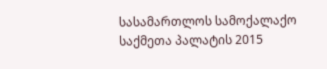სასამართლოს სამოქალაქო საქმეთა პალატის 2015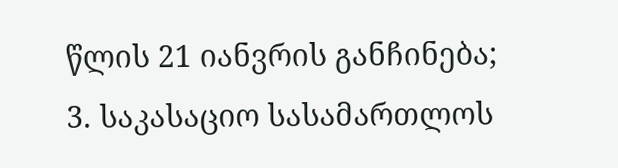წლის 21 იანვრის განჩინება;
3. საკასაციო სასამართლოს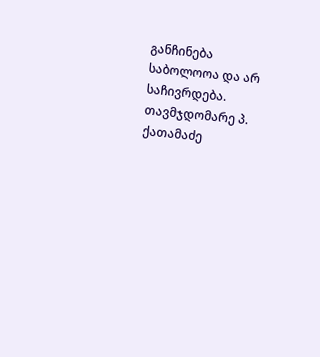განჩინება საბოლოოა და არ საჩივრდება.
თავმჯდომარე პ. ქათამაძე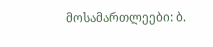მოსამართლეები: ბ.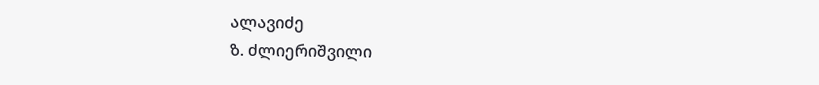ალავიძე
ზ. ძლიერიშვილი